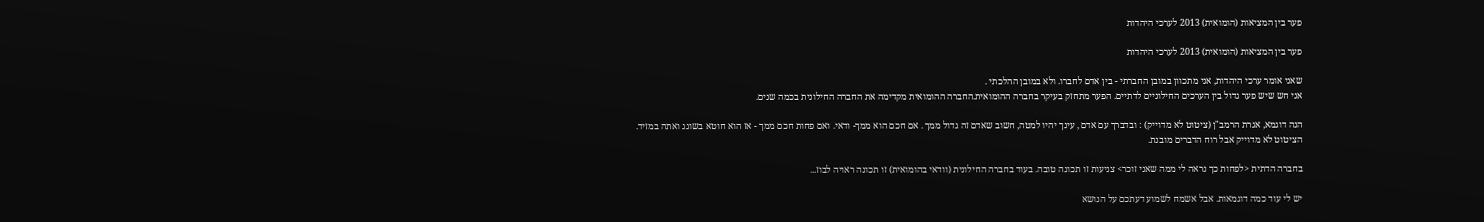פער בין המציאות (הומואית) 2013 לערכי היהדות

פער בין המציאות (הומואית) 2013 לערכי היהדות

שאני אומר ערכי היהדות, אני מתכוון במובן החברתי - בין אדם לחברו. ולא במובן ההלכתי .
אני חש שיש פער גדול בין הערכים החילוניים לדתיים. הפער מתחזק בעיקר בחברה ההומואית.החברה ההומואית מקדימה את החברה החילונית בכמה שנים.

הנה דוגמא, אגרת הרמב"ן (ציטוט לא מדוייק) : ובדברך עם אדם , עינך יהיו למטה, חשוב שאדם זה גדול ממך . אם חכם הוא ממך- ודאי. ואם פחות חכם ממך - אז הוא חוטא בשוגג ואתה במזיד.
הציטוט לא מדוייק אבל רוח הדברים מובנת.

בחברה הדתית <לפחות כך נראה לי ממה שאני זוכר> צניעות זו תכונה טובה. בעוד בחברה החילונית (וודאי בהומואית) זו תכונה ראויה לבוז...

יש לי עוד כמה דוגמאות. אבל אשמח לשמוע דעתכם על הנושא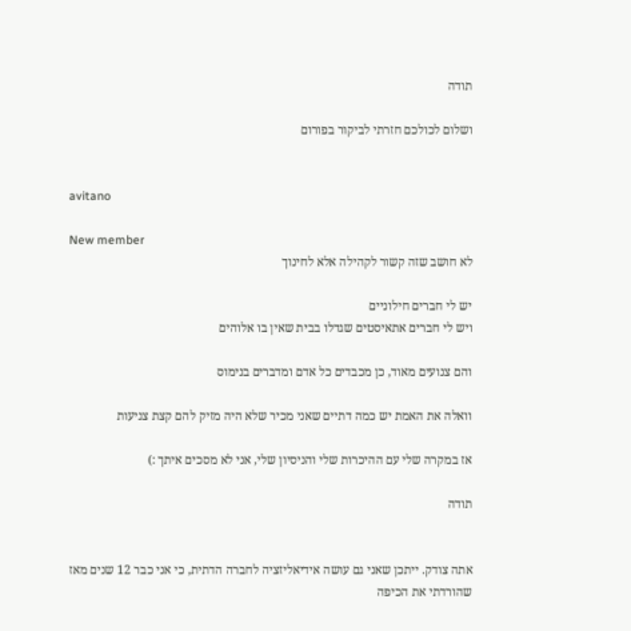תודה

ושלום לכולכם חזרתי לביקור בפורום


avitano

New member
לא חושב שזה קשור לקהילה אלא לחינוך

יש לי חברים חילוניים
ויש לי חברים אתאיסטים שגדלו בבית שאין בו אלוהים

והם צנועים מאוד, כן מכבדים כל אדם ומדברים בנימוס

וואלה את האמת יש כמה דתיים שאני מכיר שלא היה מזיק להם קצת צניעות

אז במקרה שלי עם ההיכרות שלי והניסיון שלי, אני לא מסכים איתך :)

תודה


אתה צודק. ייתכן שאני גם עושה אידיאליזציה לחברה הדתית, כי אני כבר 12 שנים מאז שהורדתי את הכיפה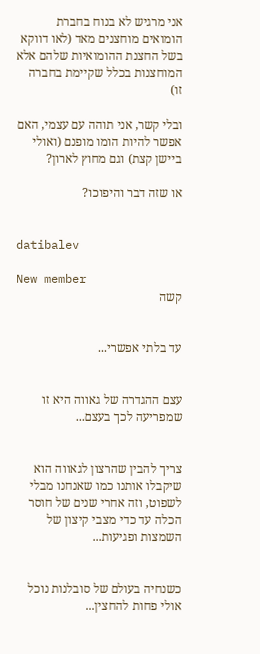אני מרגיש לא בנוח בחברת הומואים מוחצנים מאד (לאו דווקא בשל החצנת ההומואיות שלהם אלא המוחצנות בכלל שקיימת בחברה זו)

ובלי קשר, אני תוהה עם עצמי, האם אפשר להיות הומו מופנם (ואולי ביישן קצת) וגם מחוץ לארון?

או שזה דבר והיפוכו?


datibalev

New member
קשה


עד בלתי אפשרי...


עצם ההגדרה של גאווה היא זו שמפריעה לכך בעצם...


צריך להבין שהרצון לגאווה הוא שיקבלו אותנו כמו שאנחנו מבלי לשפוט, וזה אחרי שנים של חוסר הכלה עד כדי מצבי קיצון של השמצות ופגיעות...


כשנחיה בעולם של סובלנות נוכל אולי פחות להחצין...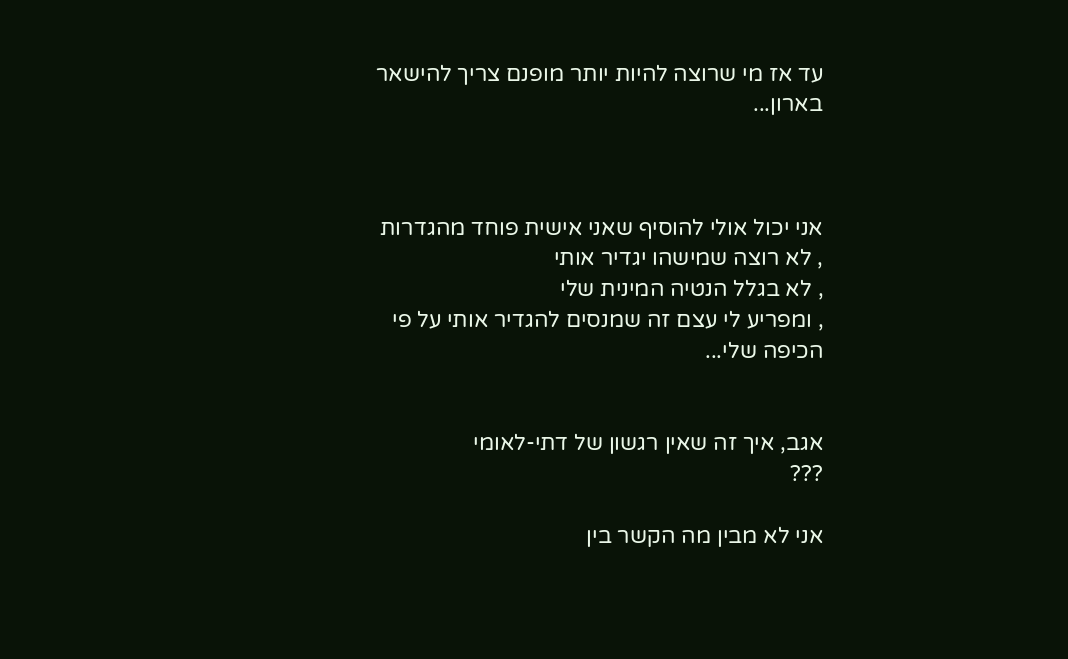עד אז מי שרוצה להיות יותר מופנם צריך להישאר בארון...



אני יכול אולי להוסיף שאני אישית פוחד מהגדרות
, לא רוצה שמישהו יגדיר אותי
, לא בגלל הנטיה המינית שלי
, ומפריע לי עצם זה שמנסים להגדיר אותי על פי הכיפה שלי...


אגב, איך זה שאין רגשון של דתי-לאומי
???

אני לא מבין מה הקשר בין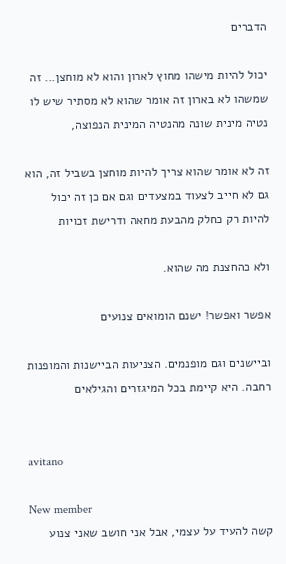הדברים

יכול להיות מישהו מחוץ לארון והוא לא מוחצן... זה שמשהו לא בארון זה אומר שהוא לא מסתיר שיש לו נטיה מינית שונה מהנטיה המינית הנפוצה,

זה לא אומר שהוא צריך להיות מוחצן בשביל זה, הוא גם לא חייב לצעוד במצעדים וגם אם כן זה יכול להיות רק כחלק מהבעת מחאה ודרישת זכויות

ולא כהחצנת מה שהוא.

אפשר ואפשר! ישנם הומואים צנועים

וביישנים וגם מופנמים. הצניעות הביישנות והמופנות רחבה. היא קיימת בכל המיגזרים והגילאים


avitano

New member
קשה להעיד על עצמי, אבל אני חושב שאני צנוע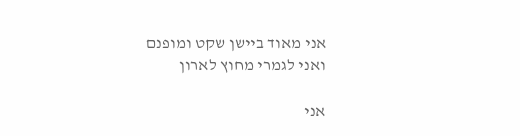אני מאוד ביישן שקט ומופנם
ואני לגמרי מחוץ לארון

אני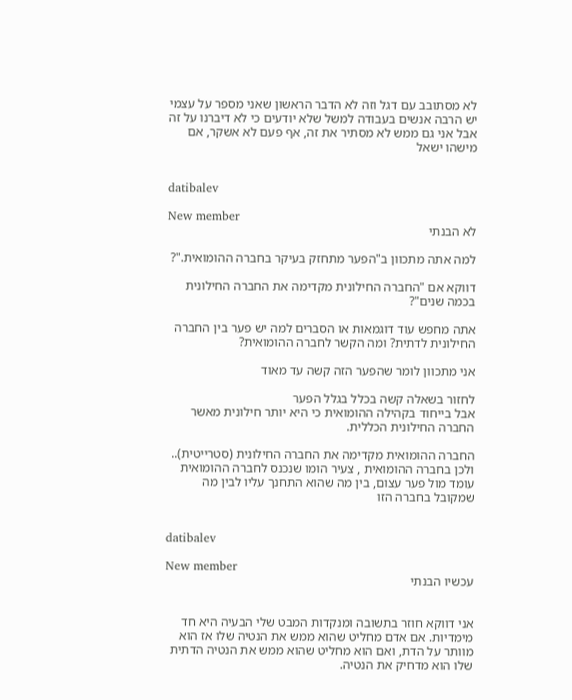לא מסתובב עם דגל וזה לא הדבר הראשון שאני מספר על עצמי
יש הרבה אנשים בעבודה למשל שלא יודעים כי לא דיברנו על זה
אבל אני גם ממש לא מסתיר את זה, אף פעם לא אשקר, אם מישהו ישאל


datibalev

New member
לא הבנתי

למה אתה מתכוון ב"הפער מתחזק בעיקר בחברה ההומואית."?

דווקא אם "החברה החילונית מקדימה את החברה החילונית בכמה שנים"?

אתה מחפש עוד דוגמאות או הסברים למה יש פער בין החברה החילונית לדתית? ומה הקשר לחברה ההומואית?

אני מתכוון לומר שהפער הזה קשה עד מאוד

לחזור בשאלה קשה בכלל בגלל הפער
אבל בייחוד בקהילה ההומואית כי היא יותר חילונית מאשר החברה החילונית הכללית.

החברה ההומואית מקדימה את החברה החילונית (סטרייטית).. ולכן בחברה ההומואית , צעיר הומו שנכנס לחברה ההומואית עומד מול פער עצום, בין מה שהוא התחנך עליו לבין מה שמקובל בחברה הזו


datibalev

New member
עכשיו הבנתי


אני דווקא חוזר בתשובה ומנקדות המבט שלי הבעיה היא חד מימדיות. אם אדם מחליט שהוא ממש את הנטיה שלו אז הוא מוותר על הדת, ואם הוא מחליט שהוא ממש את הנטיה הדתית שלו הוא מדחיק את הנטיה.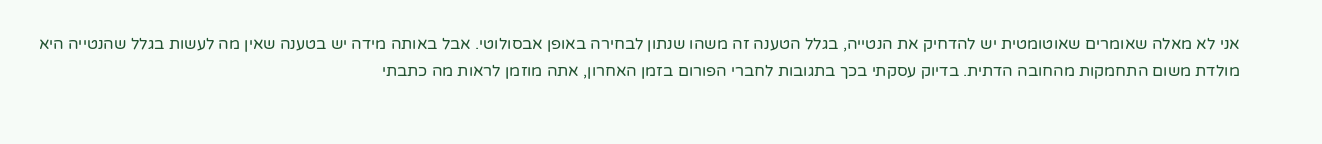אני לא מאלה שאומרים שאוטומטית יש להדחיק את הנטייה, בגלל הטענה זה משהו שנתון לבחירה באופן אבסולוטי. אבל באותה מידה יש בטענה שאין מה לעשות בגלל שהנטייה היא מולדת משום התחמקות מהחובה הדתית. בדיוק עסקתי בכך בתגובות לחברי הפורום בזמן האחרון, אתה מוזמן לראות מה כתבתי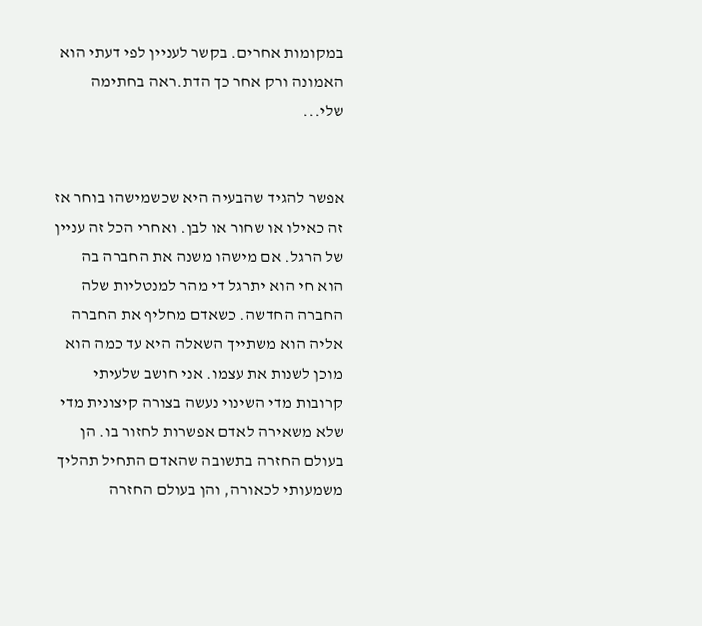במקומות אחרים. בקשר לעניין לפי דעתי הוא האמונה ורק אחר כך הדת.ראה בחתימה שלי...


אפשר להגיד שהבעיה היא שכשמישהו בוחר אז זה כאילו או שחור או לבן. ואחרי הכל זה עניין של הרגל. אם מישהו משנה את החברה בה הוא חי הוא יתרגל די מהר למנטליות שלה החברה החדשה. כשאדם מחליף את החברה אליה הוא משתייך השאלה היא עד כמה הוא מוכן לשנות את עצמו. אני חושב שלעיתי קרובות מדי השינוי נעשה בצורה קיצונית מדי שלא משאירה לאדם אפשרות לחזור בו. הן בעולם החזרה בתשובה שהאדם התחיל תהליך משמעותי לכאורה, והן בעולם החזרה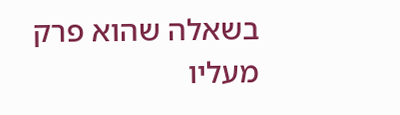בשאלה שהוא פרק מעליו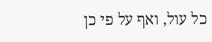כל עול, ואף על פי כן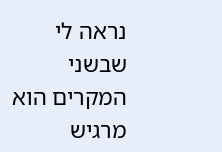נראה לי שבשני המקרים הוא מרגיש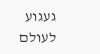געגוע לעולם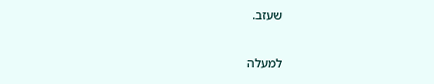שעזב.

למעלה